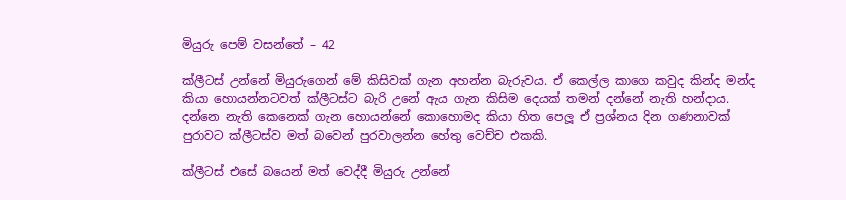මියුරු පෙම් වසන්තේ – 42

ක්ලීටස් උන්නේ මියුරුගෙන් මේ කිසිවක් ගැන අහන්න බැරුවය. ඒ කෙල්ල කාගෙ කවුද කින්ද මන්ද කියා හොයන්නටවත් ක්ලීටස්ට බැරි උනේ ඇය ගැන කිසිම දෙයක් තමන් දන්නේ නැති හන්දාය. දන්නෙ නැති කෙනෙක් ගැන හොයන්නේ කොහොමද කියා හිත පෙලූ ඒ ප්‍රශ්නය දින ගණනාවක් පුරාවට ක්ලීටස්ව මත් බවෙන් පුරවාලන්න හේතු වෙච්ච එකකි.

ක්ලීටස් එසේ බයෙන් මත් වෙද්දී මියුරු උන්නේ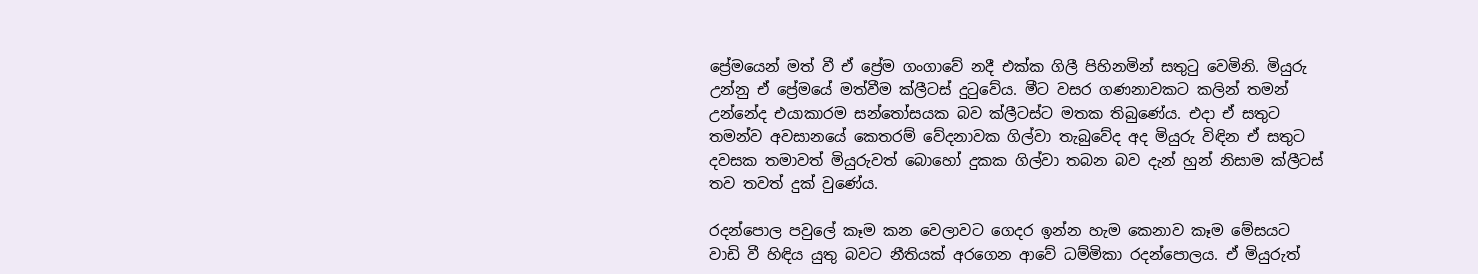ප්‍රේමයෙන් මත් වී ඒ ප්‍රේම ගංගාවේ නදී එක්ක ගිලී පිහිනමින් සතුටු වෙමිනි. මියුරු උන්නු ඒ ප්‍රේමයේ මත්වීම ක්ලීටස් දුටුවේය. මීට වසර ගණනාවකට කලින් තමන් උන්නේද එයාකාරම සන්තෝසයක බව ක්ලීටස්ට මතක තිබුණේය. එදා ඒ සතුට තමන්ව අවසානයේ කෙතරම් වේදනාවක ගිල්වා තැබුවේද අද මියුරු විඳින ඒ සතුට දවසක තමාවත් මියුරුවත් බොහෝ දුකක ගිල්වා තබන බව දැන් හුන් නිසාම ක්ලීටස් තව තවත් දුක් වුණේය.

රදන්පොල පවුලේ කෑම කන වෙලාවට ගෙදර ඉන්න හැම කෙනාව කෑම මේසයට වාඩි වී හිඳිය යුතු බවට නීතියක් අරගෙන ආවේ ධම්මිකා රදන්පොලය. ඒ මියුරුත්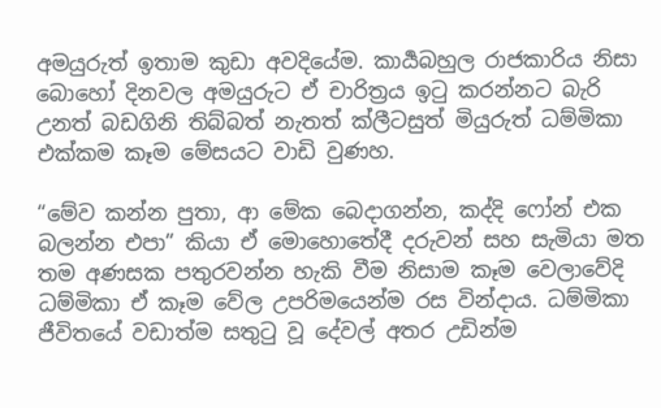අමයුරුත් ඉතාම කුඩා අවදියේම. කාර්‍යබහුල රාජකාරිය නිසා බොහෝ දිනවල අමයුරුට ඒ චාරිත්‍රය ඉටු කරන්නට බැරි උනත් බඩගිනි තිබ්බත් නැතත් ක්ලීටසුත් මියුරුත් ධම්මිකා එක්කම කෑම මේසයට වාඩි වුණහ.

“මේව කන්න පුතා, ආ මේක බෙදාගන්න, කද්දි ෆෝන් එක බලන්න එපා” කියා ඒ මොහොතේදී දරුවන් සහ සැමියා මත තම අණසක පතුරවන්න හැකි වීම නිසාම කෑම වෙලාවේදි ධම්මිකා ඒ කෑම වේල උපරිමයෙන්ම රස වින්දාය. ධම්මිකා ජීවිතයේ වඩාත්ම සතුටු වූ දේවල් අතර උඩින්ම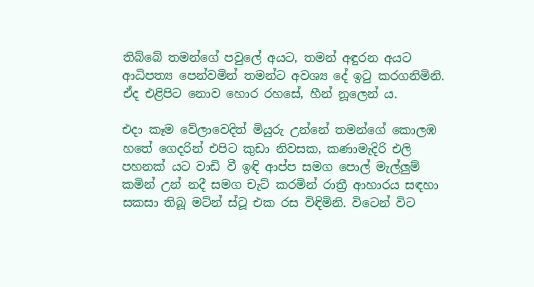තිබ්බේ තමන්ගේ පවුලේ අයට, තමන් අඳුරන අයට ආධිපත්‍ය පෙන්වමින් තමන්ට අවශ්‍ය දේ ඉටු කරගනිමිනි. ඒද එළිපිට නොව හොර රහසේ, හීන් නූලෙන් ය.

එදා කෑම වේලාවෙදිත් මියුරු උන්නේ තමන්ගේ කොලඹ හතේ ගෙදරින් එපිට කුඩා නිවසක, කණාමැදිරි එලි පහනක් යට වාඩි වී ඉඳි ආප්ප සමග පොල් මැල්ලුම් කමින් උන් නදී සමග චැට් කරමින් රාත්‍රී ආහාරය සඳහා සකසා තිබූ මට්න් ස්ටූ එක රස විඳිමිනි. විටෙන් විට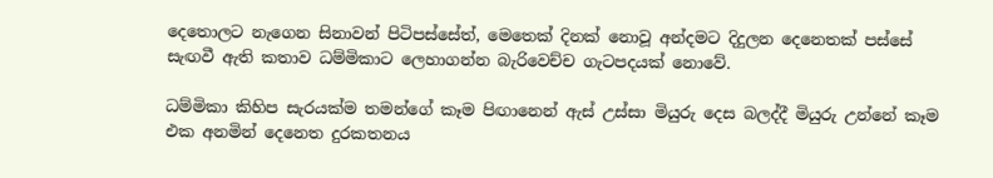දෙතොලට නැගෙන සිනාවන් පිටිපස්සේත්, මෙතෙක් දිනක් නොවූ අන්දමට දිදුලන දෙනෙතක් පස්සේ සැඟවී ඇති කතාව ධම්මිකාට ලෙහාගන්න බැරිවෙච්ච ගැටපදයක් නොවේ.

ධම්මිකා කිහිප සැරයක්ම තමන්ගේ කෑම පිඟානෙන් ඇස් උස්සා මියුරු දෙස බලද්දී මියුරු උන්නේ කෑම එක අනමින් දෙනෙත දුරකතනය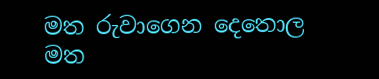මත රුවාගෙන දෙතොල මත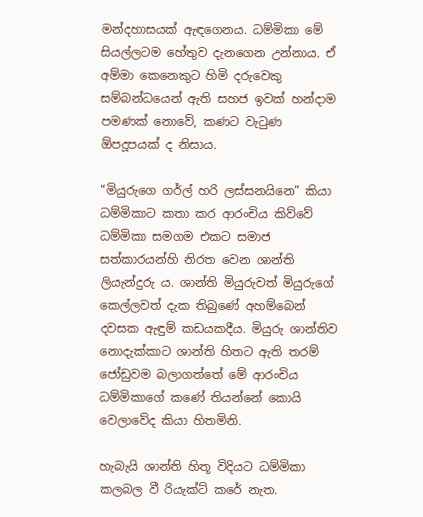මන්දහාසයක් ඇඳගෙනය. ධම්මිකා මේ සියල්ලටම හේතුව දැනගෙන උන්නාය. ඒ අම්මා කෙනෙකුට හිමි දරුවෙකු සම්බන්ධයෙන් ඇති සහජ ඉවක් හන්දාම පමණක් නොවේ, කණට වැටුණ ඕපදූපයක් ද නිසාය.

“මියුරුගෙ ගර්ල් හරි ලස්සනයිනෙ” කියා ධම්මිකාට කතා කර ආරංචිය කිව්වේ ධම්මිකා සමගම එකට සමාජ සත්කාරයන්හි නිරත වෙන ශාන්ති ලියැන්දුරු ය. ශාන්ති මියුරුවත් මියුරුගේ කෙල්ලවත් දැක තිබුණේ අහම්බෙන් දවසක ඇඳුම් කඩයකදීය. මියුරු ශාන්තිව නොදැක්කාට ශාන්ති හිතට ඇති තරම් ජෝඩුවම බලාගත්තේ මේ ආරංචිය ධම්මිකාගේ කණේ තියන්නේ කොයි වෙලාවේද කියා හිතමිනි.

හැබැයි ශාන්ති හිතූ විදියට ධම්මිකා කලබල වී රියැක්ට් කරේ නැත.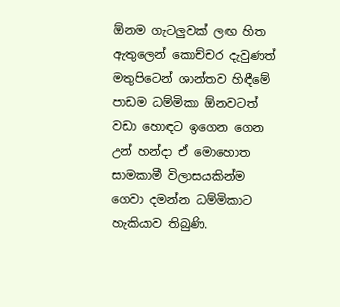ඕනම ගැටලුවක් ලඟ හිත ඇතුලෙන් කොච්චර දැවුණත් මතුපිටෙන් ශාන්තව හිඳීමේ පාඩම ධම්මිකා ඕනවටත් වඩා හොඳට ඉගෙන ගෙන උන් හන්දා ඒ මොහොත සාමකාමී විලාසයකින්ම ගෙවා දමන්න ධම්මිකාට හැකියාව තිබුණි.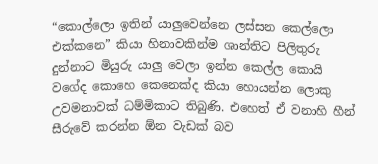“කොල්ලො ඉතින් යාලුවෙන්නෙ ලස්සන කෙල්ලො එක්කනෙ” කියා හිනාවකින්ම ශාන්තිට පිලිතුරු දුන්නාට මියුරු යාලු වෙලා ඉන්න කෙල්ල කොයි වගේද කොහෙ කෙනෙක්ද කියා හොයන්න ලොකු උවමනාවක් ධම්මිකාට තිබුණි. එහෙත් ඒ වනාහි හීන් සීරුවේ කරන්න ඕන වැඩක් බව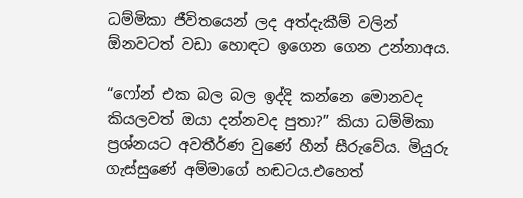ධම්මිකා ජීවිතයෙන් ලද අත්දැකීම් වලින් ඕනවටත් වඩා හොඳට ඉගෙන ගෙන උන්නාඅය.

“ෆෝන් එක බල බල ඉද්දි කන්නෙ මොනවද කියලවත් ඔයා දන්නවද පුතා?” කියා ධම්මිකා ප්‍රශ්නයට අවතීර්ණ වුණේ හීන් සීරුවේය. මියුරු ගැස්සුණේ අම්මාගේ හඬටය.එහෙත්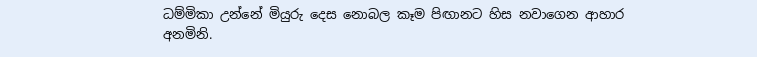ධම්මිකා උන්නේ මියුරු දෙස නොබල කෑම පිඟානට හිස නවාගෙන ආහාර අනමිනි.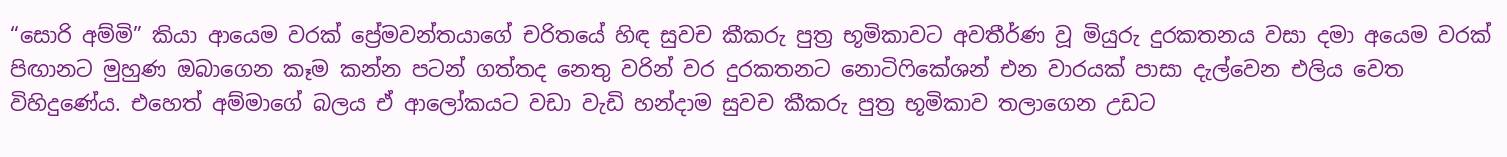“සොරි අම්මි” කියා ආයෙම වරක් ප්‍රේමවන්තයාගේ චරිතයේ හිඳ සුවච කීකරු පුත්‍ර භූමිකාවට අවතීර්ණ වූ මියුරු දුරකතනය වසා දමා අයෙම වරක් පිඟානට මුහුණ ඔබාගෙන කෑම කන්න පටන් ගත්තද නෙතු වරින් වර දුරකතනට නොටිෆිකේශන් එන වාරයක් පාසා දැල්වෙන එලිය වෙත විහිදුණේය. එහෙත් අම්මාගේ බලය ඒ ආලෝකයට වඩා වැඩි හන්දාම සුවච කීකරු පුත්‍ර භූමිකාව තලාගෙන උඩට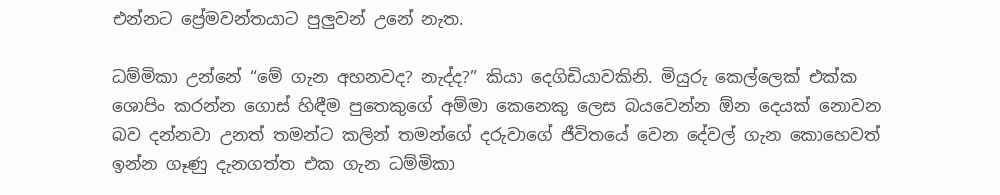එන්නට ප්‍රේමවන්තයාට පුලුවන් උනේ නැත.

ධම්මිකා උන්නේ “මේ ගැන අහනවද? නැද්ද?” කියා දෙගිඩියාවකිනි. මියුරු කෙල්ලෙක් එක්ක ශොපිං කරන්න ගොස් හිඳීම පුතෙකුගේ අම්මා කෙනෙකු ලෙස බයවෙන්න ඕන දෙයක් නොවන බව දන්නවා උනත් තමන්ට කලින් තමන්ගේ දරුවාගේ ජීවිතයේ වෙන දේවල් ගැන කොහෙවත් ඉන්න ගෑණු දැනගත්ත එක ගැන ධම්මිකා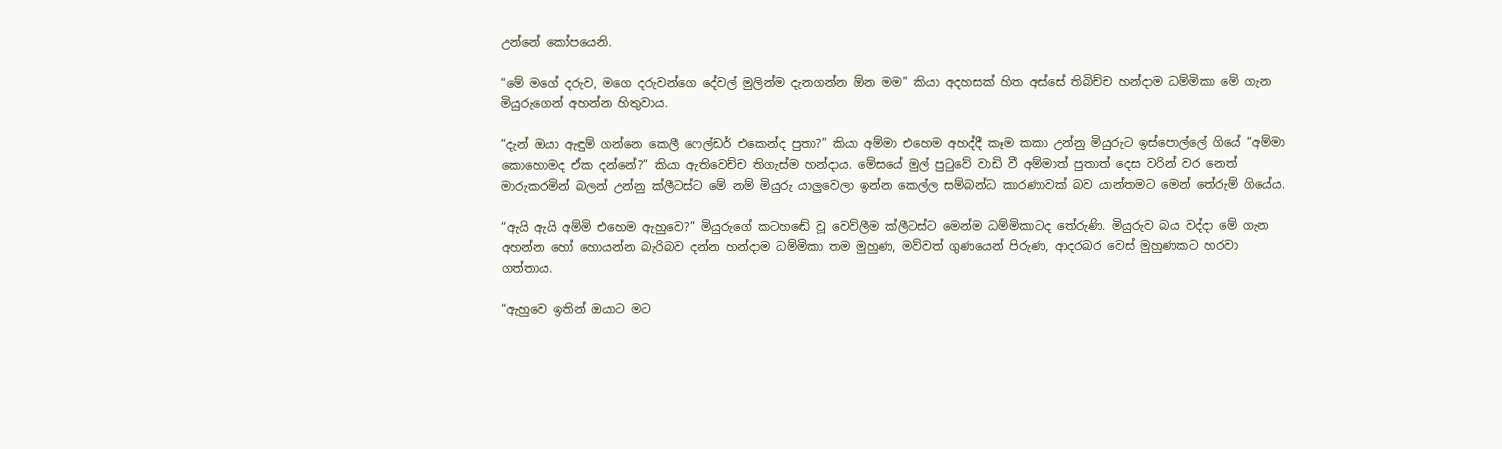උන්නේ කෝපයෙනි.

“මේ මගේ දරුව, මගෙ දරුවන්ගෙ දේවල් මුලින්ම දැනගන්න ඕන මම” කියා අදහසක් හිත අස්සේ තිබිච්ච හන්දාම ධම්මිකා මේ ගැන මියුරුගෙන් අහන්න හිතුවාය.

“දැන් ඔයා ඇඳුම් ගන්නෙ කෙලී ෆෙල්ඩර් එකෙන්ද පුතා?” කියා අම්මා එහෙම අහද්දී කෑම කකා උන්නු මියුරුට ඉස්පොල්ලේ ගියේ “අම්මා කොහොමද ඒක දන්නේ?” කියා ඇතිවෙච්ච තිගැස්ම හන්දාය. මේසයේ මුල් පුටුවේ වාඩි වී අම්මාත් පුතාත් දෙස වරින් වර නෙත් මාරුකරමින් බලන් උන්නු ක්ලීටස්ට මේ නම් මියුරු යාලුවෙලා ඉන්න කෙල්ල සම්බන්ධ කාරණාවක් බව යාන්තමට මෙන් තේරුම් ගියේය.

“ඇයි ඇයි අම්මි එහෙම ඇහුවෙ?” මියුරුගේ කටහඬේ වූ වෙව්ලීම ක්ලීටස්ට මෙන්ම ධම්මිකාටද තේරුණි. මියුරුව බය වද්දා මේ ගැන අහන්න හෝ හොයන්න බැරිබව දන්න හන්දාම ධම්මිකා තම මුහුණ, මව්වත් ගුණයෙන් පිරුණ, ආදරබර වෙස් මුහුණකට හරවා ගත්තාය.

“ඇහුවෙ ඉතින් ඔයාට මට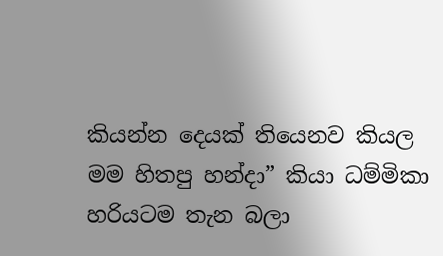කියන්න දෙයක් තියෙනව කියල මම හිතපු හන්දා” කියා ධම්මිකා හරියටම තැන බලා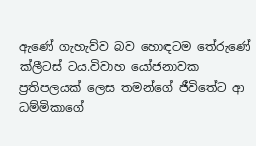ඇණේ ගැහැව්ව බව හොඳටම තේරුණේ ක්ලීටස් ටය.විවාහ යෝජනාවක ප්‍රතිපලයක් ලෙස තමන්ගේ ජීවිතේට ආ ධම්මිකාගේ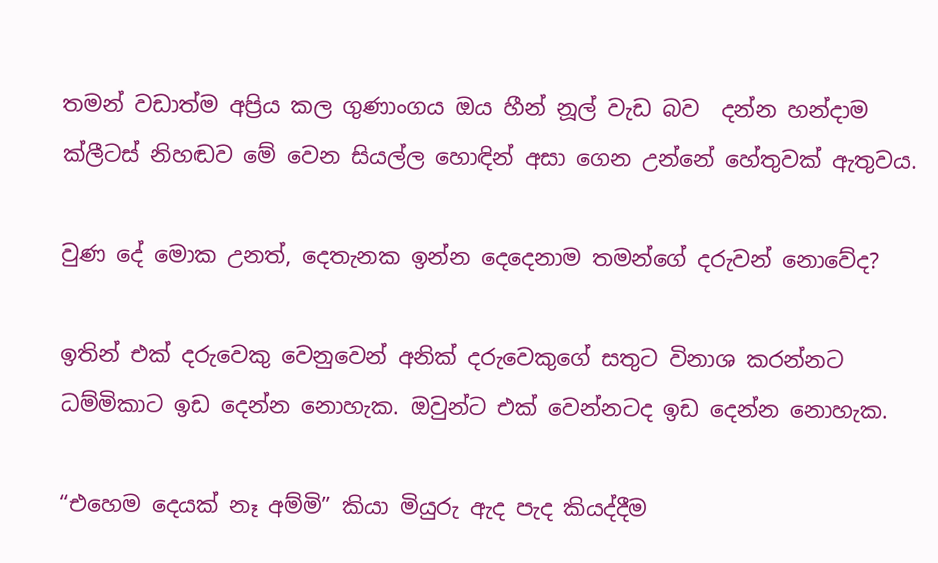තමන් වඩාත්ම අප්‍රිය කල ගුණාංගය ඔය හීන් නූල් වැඩ බව  දන්න හන්දාම ක්ලීටස් නිහඬව මේ වෙන සියල්ල හොඳින් අසා ගෙන උන්නේ හේතුවක් ඇතුවය.

වුණ දේ මොක උනත්, දෙතැනක ඉන්න දෙදෙනාම තමන්ගේ දරුවන් නොවේද?

ඉතින් එක් දරුවෙකු වෙනුවෙන් අනික් දරුවෙකුගේ සතුට විනාශ කරන්නට ධම්මිකාට ඉඩ දෙන්න නොහැක. ඔවුන්ට එක් වෙන්නටද ඉඩ දෙන්න නොහැක.

“එහෙම දෙයක් නෑ අම්මි” කියා මියුරු ඇද පැද කියද්දීම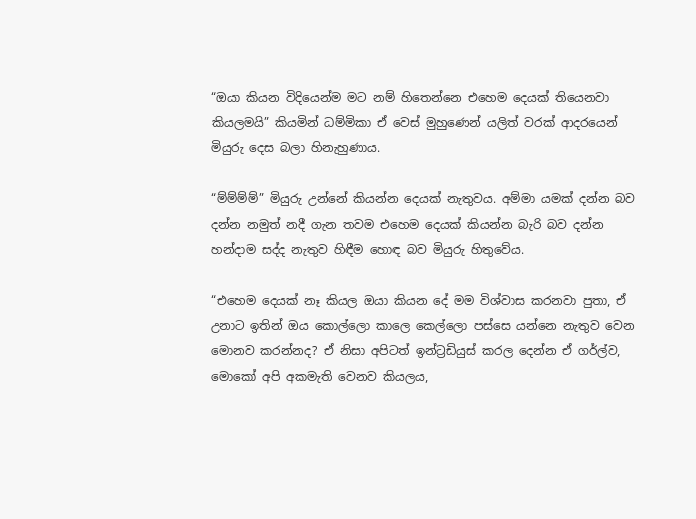“ඔයා කියන විදියෙන්ම මට නම් හිතෙන්නෙ එහෙම දෙයක් තියෙනවා කියලමයි” කියමින් ධම්මිකා ඒ වෙස් මුහුණෙන් යලිත් වරක් ආදරයෙන් මියුරු දෙස බලා හිනැහුණාය.

“ම්ම්ම්ම්” මියුරු උන්නේ කියන්න දෙයක් නැතුවය. අම්මා යමක් දන්න බව දන්න නමුත් නදී ගැන තවම එහෙම දෙයක් කියන්න බැරි බව දන්න හන්දාම සද්ද නැතුව හිඳීම හොඳ බව මියුරු හිතුවේය.

“එහෙම දෙයක් නෑ කියල ඔයා කියන දේ මම විශ්වාස කරනවා පුතා, ඒ උනාට ඉතින් ඔය කොල්ලො කාලෙ කෙල්ලො පස්සෙ යන්නෙ නැතුව වෙන මොනව කරන්නද? ඒ නිසා අපිටත් ඉන්ට්‍රඩියුස් කරල දෙන්න ඒ ගර්ල්ව, මොකෝ අපි අකමැති වෙනව කියලය,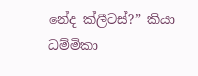නේද ක්ලීටස්?” කියා ධම්මිකා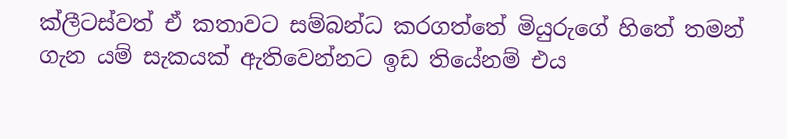ක්ලීටස්වත් ඒ කතාවට සම්බන්ධ කරගත්තේ මියුරුගේ හිතේ තමන් ගැන යම් සැකයක් ඇතිවෙන්නට ඉඩ තියේනම් එය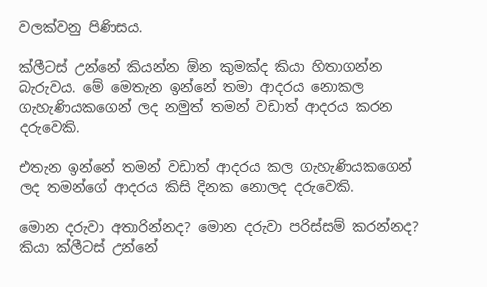වලක්වනු පිණිසය.

ක්ලීටස් උන්නේ කියන්න ඕන කුමක්ද කියා හිතාගන්න බැරුවය. මේ මෙතැන ඉන්නේ තමා ආදරය නොකල ගැහැණියකගෙන් ලද නමුත් තමන් වඩාත් ආදරය කරන දරුවෙකි.

එතැන ඉන්නේ තමන් වඩාත් ආදරය කල ගැහැණියකගෙන් ලද තමන්ගේ ආදරය කිසි දිනක නොලද දරුවෙකි.

මොන දරුවා අතාරින්නද? මොන දරුවා පරිස්සම් කරන්නද? කියා ක්ලීටස් උන්නේ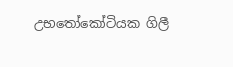උභතෝකෝටියක ගිලී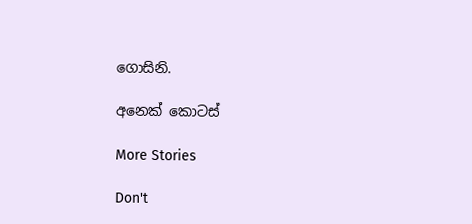ගොසිනි.

අනෙක් කොටස්

More Stories

Don't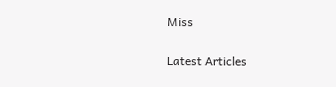Miss


Latest Articles